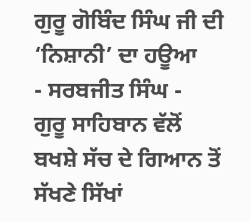ਗੁਰੂ ਗੋਬਿੰਦ ਸਿੰਘ ਜੀ ਦੀ ‘ਨਿਸ਼ਾਨੀ’ ਦਾ ਹਊਆ
- ਸਰਬਜੀਤ ਸਿੰਘ -
ਗੁਰੂ ਸਾਹਿਬਾਨ ਵੱਲੋਂ ਬਖਸ਼ੇ ਸੱਚ ਦੇ ਗਿਆਨ ਤੋਂ ਸੱਖਣੇ ਸਿੱਖਾਂ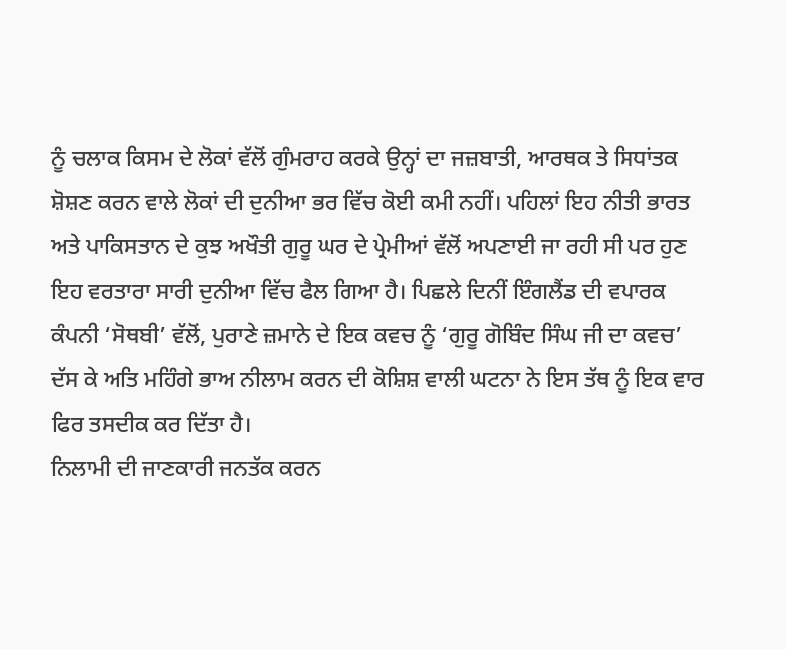ਨੂੰ ਚਲਾਕ ਕਿਸਮ ਦੇ ਲੋਕਾਂ ਵੱਲੋਂ ਗੁੰਮਰਾਹ ਕਰਕੇ ਉਨ੍ਹਾਂ ਦਾ ਜਜ਼ਬਾਤੀ, ਆਰਥਕ ਤੇ ਸਿਧਾਂਤਕ ਸ਼ੋਸ਼ਣ ਕਰਨ ਵਾਲੇ ਲੋਕਾਂ ਦੀ ਦੁਨੀਆ ਭਰ ਵਿੱਚ ਕੋਈ ਕਮੀ ਨਹੀਂ। ਪਹਿਲਾਂ ਇਹ ਨੀਤੀ ਭਾਰਤ ਅਤੇ ਪਾਕਿਸਤਾਨ ਦੇ ਕੁਝ ਅਖੌਤੀ ਗੁਰੂ ਘਰ ਦੇ ਪ੍ਰੇਮੀਆਂ ਵੱਲੋਂ ਅਪਣਾਈ ਜਾ ਰਹੀ ਸੀ ਪਰ ਹੁਣ ਇਹ ਵਰਤਾਰਾ ਸਾਰੀ ਦੁਨੀਆ ਵਿੱਚ ਫੈਲ ਗਿਆ ਹੈ। ਪਿਛਲੇ ਦਿਨੀਂ ਇੰਗਲੈਂਡ ਦੀ ਵਪਾਰਕ ਕੰਪਨੀ ‘ਸੋਥਬੀ’ ਵੱਲੋਂ, ਪੁਰਾਣੇ ਜ਼ਮਾਨੇ ਦੇ ਇਕ ਕਵਚ ਨੂੰ ‘ਗੁਰੂ ਗੋਬਿੰਦ ਸਿੰਘ ਜੀ ਦਾ ਕਵਚ’ ਦੱਸ ਕੇ ਅਤਿ ਮਹਿੰਗੇ ਭਾਅ ਨੀਲਾਮ ਕਰਨ ਦੀ ਕੋਸ਼ਿਸ਼ ਵਾਲੀ ਘਟਨਾ ਨੇ ਇਸ ਤੱਥ ਨੂੰ ਇਕ ਵਾਰ ਫਿਰ ਤਸਦੀਕ ਕਰ ਦਿੱਤਾ ਹੈ।
ਨਿਲਾਮੀ ਦੀ ਜਾਣਕਾਰੀ ਜਨਤੱਕ ਕਰਨ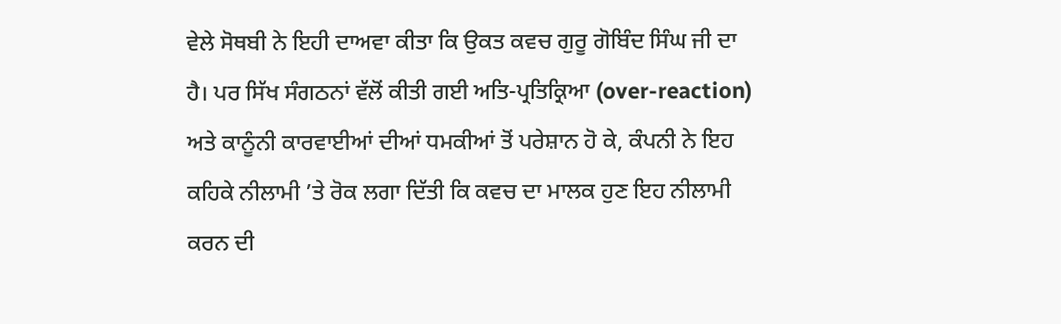ਵੇਲੇ ਸੋਥਬੀ ਨੇ ਇਹੀ ਦਾਅਵਾ ਕੀਤਾ ਕਿ ਉਕਤ ਕਵਚ ਗੁਰੂ ਗੋਬਿੰਦ ਸਿੰਘ ਜੀ ਦਾ ਹੈ। ਪਰ ਸਿੱਖ ਸੰਗਠਨਾਂ ਵੱਲੋਂ ਕੀਤੀ ਗਈ ਅਤਿ-ਪ੍ਰਤਿਕ੍ਰਿਆ (over-reaction) ਅਤੇ ਕਾਨੂੰਨੀ ਕਾਰਵਾਈਆਂ ਦੀਆਂ ਧਮਕੀਆਂ ਤੋਂ ਪਰੇਸ਼ਾਨ ਹੋ ਕੇ, ਕੰਪਨੀ ਨੇ ਇਹ ਕਹਿਕੇ ਨੀਲਾਮੀ ’ਤੇ ਰੋਕ ਲਗਾ ਦਿੱਤੀ ਕਿ ਕਵਚ ਦਾ ਮਾਲਕ ਹੁਣ ਇਹ ਨੀਲਾਮੀ ਕਰਨ ਦੀ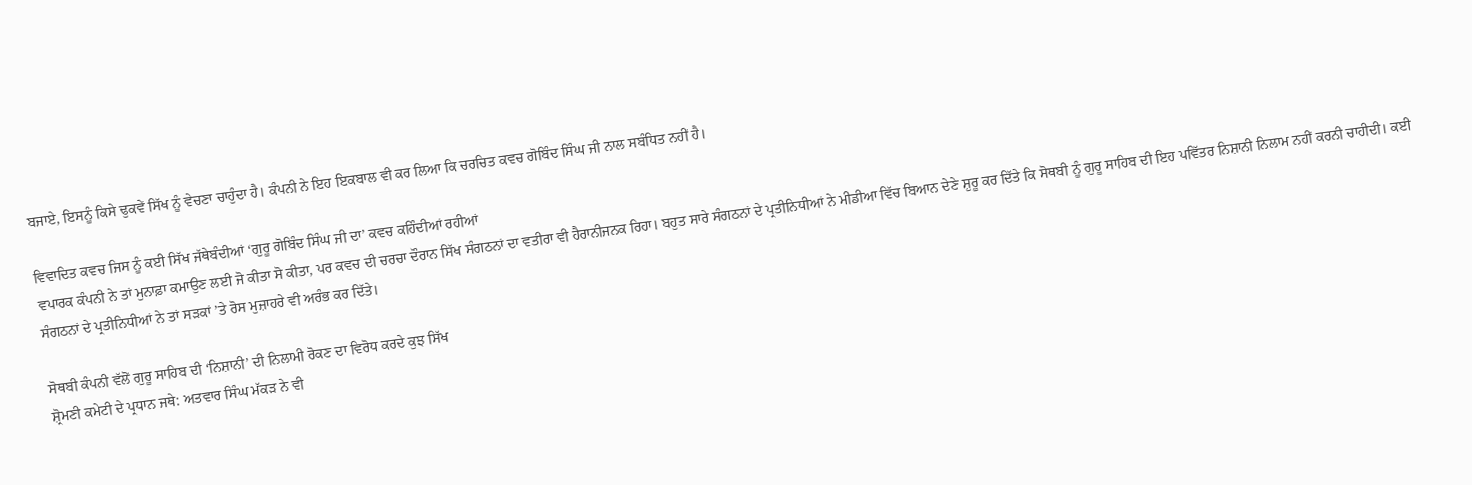ਬਜਾਏ, ਇਸਨੂੰ ਕਿਸੇ ਢੁਕਵੇਂ ਸਿੱਖ ਨੂੰ ਵੇਚਣਾ ਚਾਹੁੰਦਾ ਹੈ। ਕੰਪਨੀ ਨੇ ਇਹ ਇਕਬਾਲ ਵੀ ਕਰ ਲਿਆ ਕਿ ਚਰਚਿਤ ਕਵਚ ਗੋਬਿੰਦ ਸਿੰਘ ਜੀ ਨਾਲ ਸਬੰਧਿਤ ਨਹੀਂ ਹੈ।

ਵਿਵਾਦਿਤ ਕਵਚ ਜਿਸ ਨੂੰ ਕਈ ਸਿੱਖ ਜੱਥੇਬੰਦੀਆਂ ‘ਗੁਰੂ ਗੋਬਿੰਦ ਸਿੰਘ ਜੀ ਦਾ’ ਕਵਚ ਕਹਿੰਦੀਆਂ ਰਹੀਆਂ
ਵਪਾਰਕ ਕੰਪਨੀ ਨੇ ਤਾਂ ਮੁਨਾਫ਼ਾ ਕਮਾਉਣ ਲਈ ਜੋ ਕੀਤਾ ਸੋ ਕੀਤਾ, ਪਰ ਕਵਚ ਦੀ ਚਰਚਾ ਦੌਰਾਨ ਸਿੱਖ ਸੰਗਠਨਾਂ ਦਾ ਵਤੀਰਾ ਵੀ ਹੈਰਾਨੀਜਨਕ ਰਿਹਾ। ਬਹੁਤ ਸਾਰੇ ਸੰਗਠਨਾਂ ਦੇ ਪ੍ਰਤੀਨਿਧੀਆਂ ਨੇ ਮੀਡੀਆ ਵਿੱਚ ਬਿਆਨ ਦੇਣੇ ਸ਼ੁਰੂ ਕਰ ਦਿੱਤੇ ਕਿ ਸੋਥਬੀ ਨੂੰ ਗੁਰੂ ਸਾਹਿਬ ਦੀ ਇਹ ਪਵਿੱਤਰ ਨਿਸ਼ਾਨੀ ਨਿਲਾਮ ਨਹੀਂ ਕਰਨੀ ਚਾਹੀਦੀ। ਕਈ ਸੰਗਠਨਾਂ ਦੇ ਪ੍ਰਤੀਨਿਧੀਆਂ ਨੇ ਤਾਂ ਸੜਕਾਂ ’ਤੇ ਰੋਸ ਮੁਜ਼ਾਹਰੇ ਵੀ ਅਰੰਭ ਕਰ ਦਿੱਤੇ।

ਸੋਥਬੀ ਕੰਪਨੀ ਵੱਲੋਂ ਗੁਰੂ ਸਾਹਿਬ ਦੀ ‘ਨਿਸ਼ਾਨੀ’ ਦੀ ਨਿਲਾਮੀ ਰੋਕਣ ਦਾ ਵਿਰੋਧ ਕਰਦੇ ਕੁਝ ਸਿੱਖ
ਸ਼੍ਰੋਮਣੀ ਕਮੇਟੀ ਦੇ ਪ੍ਰਧਾਨ ਜਥੇ: ਅਤਵਾਰ ਸਿੰਘ ਮੱਕੜ ਨੇ ਵੀ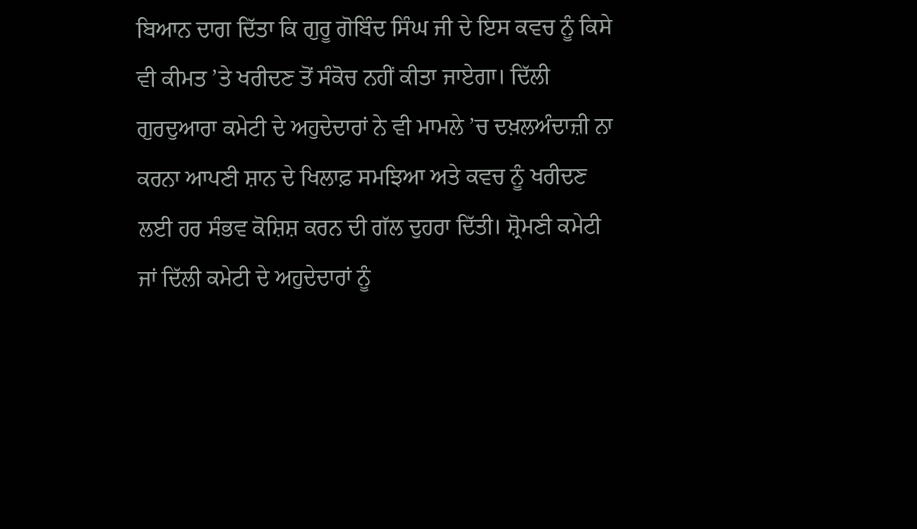ਬਿਆਨ ਦਾਗ ਦਿੱਤਾ ਕਿ ਗੁਰੂ ਗੋਬਿੰਦ ਸਿੰਘ ਜੀ ਦੇ ਇਸ ਕਵਚ ਨੂੰ ਕਿਸੇ ਵੀ ਕੀਮਤ ’ਤੇ ਖਰੀਦਣ ਤੋਂ ਸੰਕੋਚ ਨਹੀਂ ਕੀਤਾ ਜਾਏਗਾ। ਦਿੱਲੀ ਗੁਰਦੁਆਰਾ ਕਮੇਟੀ ਦੇ ਅਹੁਦੇਦਾਰਾਂ ਨੇ ਵੀ ਮਾਮਲੇ ’ਚ ਦਖ਼ਲਅੰਦਾਜ਼ੀ ਨਾ ਕਰਨਾ ਆਪਣੀ ਸ਼ਾਨ ਦੇ ਖਿਲਾਫ਼ ਸਮਝਿਆ ਅਤੇ ਕਵਚ ਨੂੰ ਖਰੀਦਣ ਲਈ ਹਰ ਸੰਭਵ ਕੋਸ਼ਿਸ਼ ਕਰਨ ਦੀ ਗੱਲ ਦੁਹਰਾ ਦਿੱਤੀ। ਸ਼੍ਰੋਮਣੀ ਕਮੇਟੀ ਜਾਂ ਦਿੱਲੀ ਕਮੇਟੀ ਦੇ ਅਹੁਦੇਦਾਰਾਂ ਨੂੰ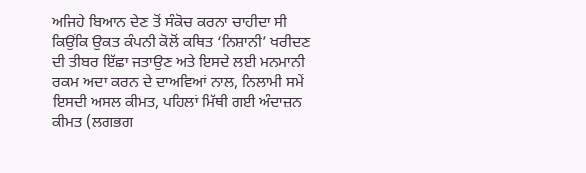ਅਜਿਹੇ ਬਿਆਨ ਦੇਣ ਤੋਂ ਸੰਕੋਚ ਕਰਨਾ ਚਾਹੀਦਾ ਸੀ ਕਿਉਂਕਿ ਉਕਤ ਕੰਪਨੀ ਕੋਲੋਂ ਕਥਿਤ ‘ਨਿਸ਼ਾਨੀ’ ਖਰੀਦਣ ਦੀ ਤੀਬਰ ਇੱਛਾ ਜਤਾਉਣ ਅਤੇ ਇਸਦੇ ਲਈ ਮਨਮਾਨੀ ਰਕਮ ਅਦਾ ਕਰਨ ਦੇ ਦਾਅਵਿਆਂ ਨਾਲ, ਨਿਲਾਮੀ ਸਮੇਂ ਇਸਦੀ ਅਸਲ ਕੀਮਤ, ਪਹਿਲਾਂ ਮਿੱਥੀ ਗਈ ਅੰਦਾਜ਼ਨ ਕੀਮਤ (ਲਗਭਗ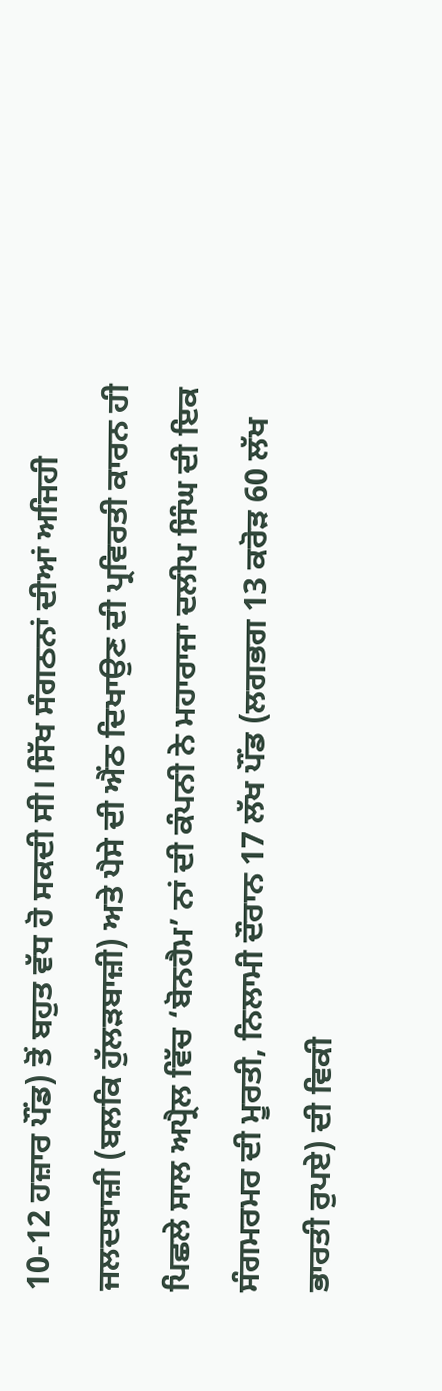10-12 ਹਜ਼ਾਰ ਪੌਂਡ) ਤੋਂ ਬਹੁਤ ਵੱਧ ਹੋ ਸਕਦੀ ਸੀ। ਸਿੱਖ ਸੰਗਠਨਾਂ ਦੀਆਂ ਅਜਿਹੀ ਜਲਦਬਾਜ਼ੀ (ਬਲਕਿ ਹੁੱਲੜਬਾਜ਼ੀ) ਅਤੇ ਪੈਸੇ ਦੀ ਐਂਠ ਦਿਖਾਉਣ ਦੀ ਪ੍ਰਵਿਰਤੀ ਕਾਰਨ ਹੀ ਪਿਛਲੇ ਸਾਲ ਅਪ੍ਰੈਲ ਵਿੱਚ ‘ਬੋਨਹੈਮ’ ਨਾਂ ਦੀ ਕੰਪਨੀ ਨੇ ਮਹਾਰਾਜਾ ਦਲੀਪ ਸਿੰਘ ਦੀ ਇਕ ਸੰਗਮਰਮਰ ਦੀ ਮੂਰਤੀ, ਨਿਲਾਮੀ ਦੌਰਾਨ 17 ਲੱਖ ਪੌਂਡ (ਲਗਭਗ 13 ਕਰੋੜ 60 ਲੱਖ ਭਾਰਤੀ ਰੁਪਏ) ਦੀ ਵਿਕੀ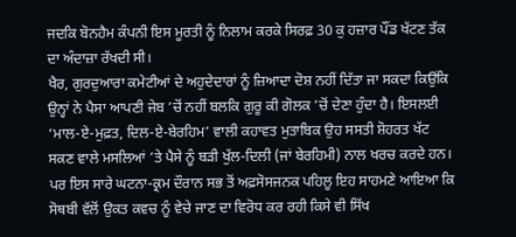ਜਦਕਿ ਬੋਨਹੈਮ ਕੰਪਨੀ ਇਸ ਮੂਰਤੀ ਨੂੰ ਨਿਲਾਮ ਕਰਕੇ ਸਿਰਫ਼ 30 ਕੁ ਹਜ਼ਾਰ ਪੌਂਡ ਖੱਟਣ ਤੱਕ ਦਾ ਅੰਦਾਜ਼ਾ ਰੱਖਦੀ ਸੀ।
ਖੈਰ, ਗੁਰਦੁਆਰਾ ਕਮੇਟੀਆਂ ਦੇ ਅਹੁਦੇਦਾਰਾਂ ਨੂੰ ਜ਼ਿਆਦਾ ਦੋਸ਼ ਨਹੀਂ ਦਿੱਤਾ ਜਾ ਸਕਦਾ ਕਿਉਂਕਿ ਉਨ੍ਹਾਂ ਨੇ ਪੈਸਾ ਆਪਣੀ ਜੇਬ ’ਚੋਂ ਨਹੀਂ ਬਲਕਿ ਗੁਰੂ ਕੀ ਗੋਲਕ ’ਚੋਂ ਦੇਣਾ ਹੁੰਦਾ ਹੈ। ਇਸਲਈ ‘ਮਾਲ-ਏ-ਮੁਫ਼ਤ, ਦਿਲ-ਏ-ਬੇਰਹਿਮ’ ਵਾਲੀ ਕਹਾਵਤ ਮੁਤਾਬਿਕ ਉਹ ਸਸਤੀ ਸ਼ੋਹਰਤ ਖੱਟ ਸਕਣ ਵਾਲੇ ਮਸਲਿਆਂ ’ਤੇ ਪੈਸੇ ਨੂੰ ਬੜੀ ਖੁੱਲ-ਦਿਲੀ (ਜਾਂ ਬੇਰਹਿਮੀ) ਨਾਲ ਖਰਚ ਕਰਦੇ ਹਨ।
ਪਰ ਇਸ ਸਾਰੇ ਘਟਨਾ-ਕ੍ਰਮ ਦੌਰਾਨ ਸਭ ਤੋਂ ਅਫ਼ਸੋਸਜਨਕ ਪਹਿਲੂ ਇਹ ਸਾਹਮਣੇ ਆਇਆ ਕਿ ਸੋਥਬੀ ਵੱਲੋਂ ਉਕਤ ਕਵਚ ਨੂੰ ਵੇਚੇ ਜਾਣ ਦਾ ਵਿਰੋਧ ਕਰ ਰਹੀ ਕਿਸੇ ਵੀ ਸਿੱਖ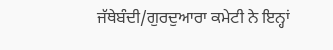ਜੱਥੇਬੰਦੀ/ਗੁਰਦੁਆਰਾ ਕਮੇਟੀ ਨੇ ਇਨ੍ਹਾਂ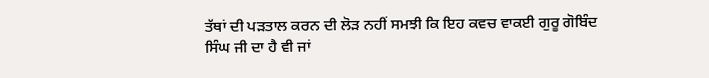ਤੱਥਾਂ ਦੀ ਪੜਤਾਲ ਕਰਨ ਦੀ ਲੋੜ ਨਹੀਂ ਸਮਝੀ ਕਿ ਇਹ ਕਵਚ ਵਾਕਈ ਗੁਰੂ ਗੋਬਿੰਦ ਸਿੰਘ ਜੀ ਦਾ ਹੈ ਵੀ ਜਾਂ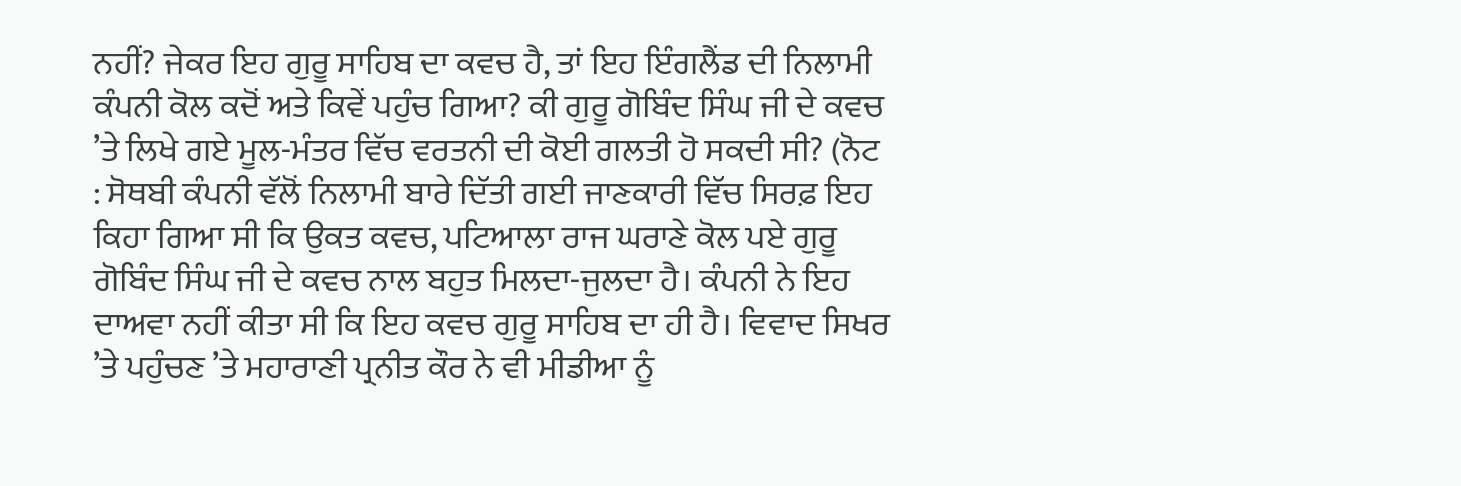ਨਹੀਂ? ਜੇਕਰ ਇਹ ਗੁਰੂ ਸਾਹਿਬ ਦਾ ਕਵਚ ਹੈ, ਤਾਂ ਇਹ ਇੰਗਲੈਂਡ ਦੀ ਨਿਲਾਮੀ ਕੰਪਨੀ ਕੋਲ ਕਦੋਂ ਅਤੇ ਕਿਵੇਂ ਪਹੁੰਚ ਗਿਆ? ਕੀ ਗੁਰੂ ਗੋਬਿੰਦ ਸਿੰਘ ਜੀ ਦੇ ਕਵਚ ’ਤੇ ਲਿਖੇ ਗਏ ਮੂਲ-ਮੰਤਰ ਵਿੱਚ ਵਰਤਨੀ ਦੀ ਕੋਈ ਗਲਤੀ ਹੋ ਸਕਦੀ ਸੀ? (ਨੋਟ : ਸੋਥਬੀ ਕੰਪਨੀ ਵੱਲੋਂ ਨਿਲਾਮੀ ਬਾਰੇ ਦਿੱਤੀ ਗਈ ਜਾਣਕਾਰੀ ਵਿੱਚ ਸਿਰਫ਼ ਇਹ ਕਿਹਾ ਗਿਆ ਸੀ ਕਿ ਉਕਤ ਕਵਚ, ਪਟਿਆਲਾ ਰਾਜ ਘਰਾਣੇ ਕੋਲ ਪਏ ਗੁਰੂ ਗੋਬਿੰਦ ਸਿੰਘ ਜੀ ਦੇ ਕਵਚ ਨਾਲ ਬਹੁਤ ਮਿਲਦਾ-ਜੁਲਦਾ ਹੈ। ਕੰਪਨੀ ਨੇ ਇਹ ਦਾਅਵਾ ਨਹੀਂ ਕੀਤਾ ਸੀ ਕਿ ਇਹ ਕਵਚ ਗੁਰੂ ਸਾਹਿਬ ਦਾ ਹੀ ਹੈ। ਵਿਵਾਦ ਸਿਖਰ ’ਤੇ ਪਹੁੰਚਣ ’ਤੇ ਮਹਾਰਾਣੀ ਪ੍ਰਨੀਤ ਕੌਰ ਨੇ ਵੀ ਮੀਡੀਆ ਨੂੰ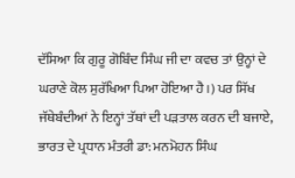ਦੱਸਿਆ ਕਿ ਗੁਰੂ ਗੋਬਿੰਦ ਸਿੰਘ ਜੀ ਦਾ ਕਵਚ ਤਾਂ ਉਨ੍ਹਾਂ ਦੇ ਘਰਾਣੇ ਕੋਲ ਸੁਰੱਖਿਆ ਪਿਆ ਹੋਇਆ ਹੈ।) ਪਰ ਸਿੱਖ ਜੱਥੇਬੰਦੀਆਂ ਨੇ ਇਨ੍ਹਾਂ ਤੱਥਾਂ ਦੀ ਪੜਤਾਲ ਕਰਨ ਦੀ ਬਜਾਏ, ਭਾਰਤ ਦੇ ਪ੍ਰਧਾਨ ਮੰਤਰੀ ਡਾ: ਮਨਮੋਹਨ ਸਿੰਘ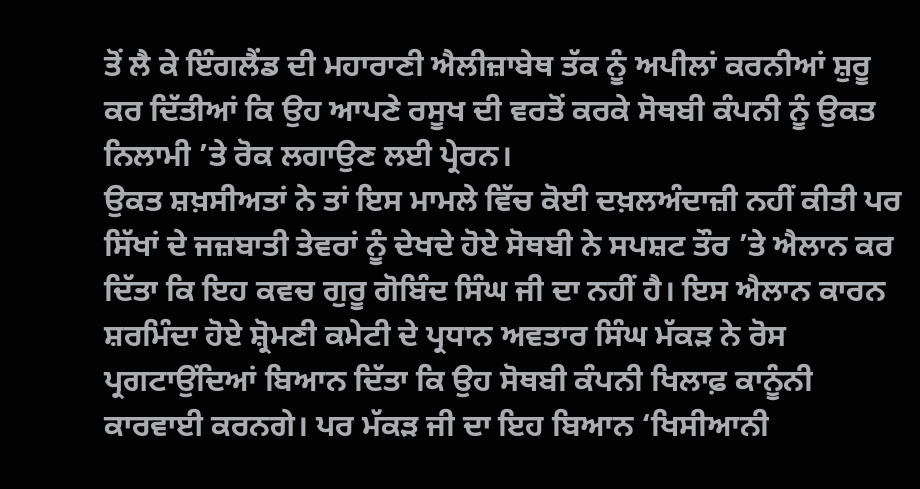ਤੋਂ ਲੈ ਕੇ ਇੰਗਲੈਂਡ ਦੀ ਮਹਾਰਾਣੀ ਐਲੀਜ਼ਾਬੇਥ ਤੱਕ ਨੂੰ ਅਪੀਲਾਂ ਕਰਨੀਆਂ ਸ਼ੁਰੂ ਕਰ ਦਿੱਤੀਆਂ ਕਿ ਉਹ ਆਪਣੇ ਰਸੂਖ ਦੀ ਵਰਤੋਂ ਕਰਕੇ ਸੋਥਬੀ ਕੰਪਨੀ ਨੂੰ ਉਕਤ ਨਿਲਾਮੀ ’ਤੇ ਰੋਕ ਲਗਾਉਣ ਲਈ ਪ੍ਰੇਰਨ।
ਉਕਤ ਸ਼ਖ਼ਸੀਅਤਾਂ ਨੇ ਤਾਂ ਇਸ ਮਾਮਲੇ ਵਿੱਚ ਕੋਈ ਦਖ਼ਲਅੰਦਾਜ਼ੀ ਨਹੀਂ ਕੀਤੀ ਪਰ ਸਿੱਖਾਂ ਦੇ ਜਜ਼ਬਾਤੀ ਤੇਵਰਾਂ ਨੂੰ ਦੇਖਦੇ ਹੋਏ ਸੋਥਬੀ ਨੇ ਸਪਸ਼ਟ ਤੌਰ ’ਤੇ ਐਲਾਨ ਕਰ ਦਿੱਤਾ ਕਿ ਇਹ ਕਵਚ ਗੁਰੂ ਗੋਬਿੰਦ ਸਿੰਘ ਜੀ ਦਾ ਨਹੀਂ ਹੈ। ਇਸ ਐਲਾਨ ਕਾਰਨ ਸ਼ਰਮਿੰਦਾ ਹੋਏ ਸ਼੍ਰੋਮਣੀ ਕਮੇਟੀ ਦੇ ਪ੍ਰਧਾਨ ਅਵਤਾਰ ਸਿੰਘ ਮੱਕੜ ਨੇ ਰੋਸ ਪ੍ਰਗਟਾਉਂਦਿਆਂ ਬਿਆਨ ਦਿੱਤਾ ਕਿ ਉਹ ਸੋਥਬੀ ਕੰਪਨੀ ਖਿਲਾਫ਼ ਕਾਨੂੰਨੀ ਕਾਰਵਾਈ ਕਰਨਗੇ। ਪਰ ਮੱਕੜ ਜੀ ਦਾ ਇਹ ਬਿਆਨ ‘ਖਿਸੀਆਨੀ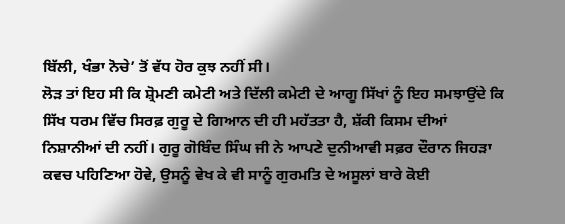ਬਿੱਲੀ, ਖੰਭਾ ਨੋਚੇ’ ਤੋਂ ਵੱਧ ਹੋਰ ਕੁਝ ਨਹੀਂ ਸੀ।
ਲੋੜ ਤਾਂ ਇਹ ਸੀ ਕਿ ਸ਼੍ਰੋਮਣੀ ਕਮੇਟੀ ਅਤੇ ਦਿੱਲੀ ਕਮੇਟੀ ਦੇ ਆਗੂ ਸਿੱਖਾਂ ਨੂੰ ਇਹ ਸਮਝਾਉਂਦੇ ਕਿ ਸਿੱਖ ਧਰਮ ਵਿੱਚ ਸਿਰਫ਼ ਗੁਰੂ ਦੇ ਗਿਆਨ ਦੀ ਹੀ ਮਹੱਤਤਾ ਹੈ, ਸ਼ੱਕੀ ਕਿਸਮ ਦੀਆਂ ਨਿਸ਼ਾਨੀਆਂ ਦੀ ਨਹੀਂ। ਗੁਰੂ ਗੋਬਿੰਦ ਸਿੰਘ ਜੀ ਨੇ ਆਪਣੇ ਦੁਨੀਆਵੀ ਸਫ਼ਰ ਦੌਰਾਨ ਜਿਹੜਾ ਕਵਚ ਪਹਿਣਿਆ ਹੋਵੇ, ਉਸਨੂੰ ਵੇਖ ਕੇ ਵੀ ਸਾਨੂੰ ਗੁਰਮਤਿ ਦੇ ਅਸੂਲਾਂ ਬਾਰੇ ਕੋਈ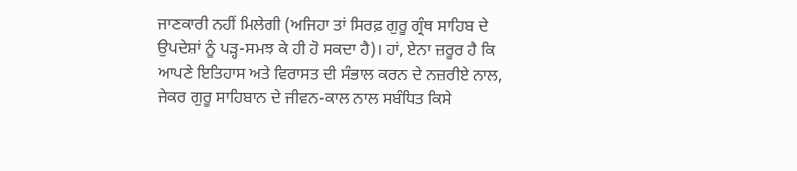ਜਾਣਕਾਰੀ ਨਹੀਂ ਮਿਲੇਗੀ (ਅਜਿਹਾ ਤਾਂ ਸਿਰਫ਼ ਗੁਰੂ ਗ੍ਰੰਥ ਸਾਹਿਬ ਦੇ ਉਪਦੇਸ਼ਾਂ ਨੂੰ ਪੜ੍ਹ-ਸਮਝ ਕੇ ਹੀ ਹੋ ਸਕਦਾ ਹੈ)। ਹਾਂ, ਏਨਾ ਜ਼ਰੂਰ ਹੈ ਕਿ ਆਪਣੇ ਇਤਿਹਾਸ ਅਤੇ ਵਿਰਾਸਤ ਦੀ ਸੰਭਾਲ ਕਰਨ ਦੇ ਨਜ਼ਰੀਏ ਨਾਲ, ਜੇਕਰ ਗੁਰੂ ਸਾਹਿਬਾਨ ਦੇ ਜੀਵਨ-ਕਾਲ ਨਾਲ ਸਬੰਧਿਤ ਕਿਸੇ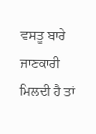ਵਸਤੂ ਬਾਰੇ ਜਾਣਕਾਰੀ ਮਿਲਦੀ ਹੈ ਤਾਂ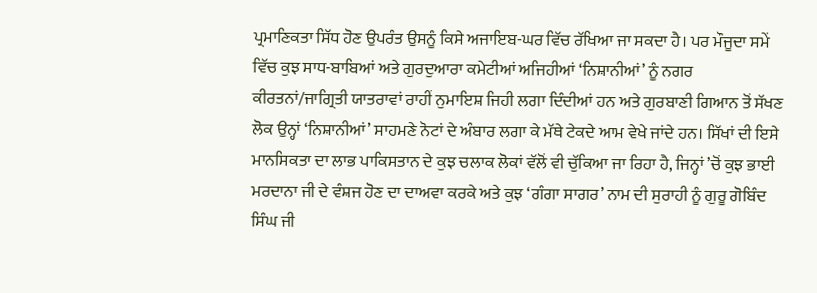ਪ੍ਰਮਾਣਿਕਤਾ ਸਿੱਧ ਹੋਣ ਉਪਰੰਤ ਉਸਨੂੰ ਕਿਸੇ ਅਜਾਇਬ-ਘਰ ਵਿੱਚ ਰੱਖਿਆ ਜਾ ਸਕਦਾ ਹੈ। ਪਰ ਮੌਜੂਦਾ ਸਮੇਂ ਵਿੱਚ ਕੁਝ ਸਾਧ-ਬਾਬਿਆਂ ਅਤੇ ਗੁਰਦੁਆਰਾ ਕਮੇਟੀਆਂ ਅਜਿਹੀਆਂ ‘ਨਿਸ਼ਾਨੀਆਂ’ ਨੂੰ ਨਗਰ ਕੀਰਤਨਾਂ/ਜਾਗ੍ਰਿਤੀ ਯਾਤਰਾਵਾਂ ਰਾਹੀਂ ਨੁਮਾਇਸ਼ ਜਿਹੀ ਲਗਾ ਦਿੰਦੀਆਂ ਹਨ ਅਤੇ ਗੁਰਬਾਣੀ ਗਿਆਨ ਤੋਂ ਸੱਖਣ ਲੋਕ ਉਨ੍ਹਾਂ ‘ਨਿਸ਼ਾਨੀਆਂ’ ਸਾਹਮਣੇ ਨੋਟਾਂ ਦੇ ਅੰਬਾਰ ਲਗਾ ਕੇ ਮੱਥੇ ਟੇਕਦੇ ਆਮ ਵੇਖੇ ਜਾਂਦੇ ਹਨ। ਸਿੱਖਾਂ ਦੀ ਇਸੇ ਮਾਨਸਿਕਤਾ ਦਾ ਲਾਭ ਪਾਕਿਸਤਾਨ ਦੇ ਕੁਝ ਚਲਾਕ ਲੋਕਾਂ ਵੱਲੋਂ ਵੀ ਚੁੱਕਿਆ ਜਾ ਰਿਹਾ ਹੈ, ਜਿਨ੍ਹਾਂ ’ਚੋਂ ਕੁਝ ਭਾਈ ਮਰਦਾਨਾ ਜੀ ਦੇ ਵੰਸ਼ਜ ਹੋਣ ਦਾ ਦਾਅਵਾ ਕਰਕੇ ਅਤੇ ਕੁਝ ‘ਗੰਗਾ ਸਾਗਰ’ ਨਾਮ ਦੀ ਸੁਰਾਹੀ ਨੂੰ ਗੁਰੂ ਗੋਬਿੰਦ ਸਿੰਘ ਜੀ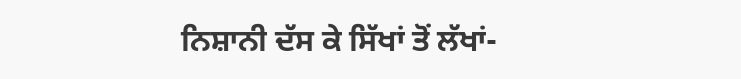ਨਿਸ਼ਾਨੀ ਦੱਸ ਕੇ ਸਿੱਖਾਂ ਤੋਂ ਲੱਖਾਂ-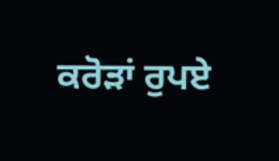ਕਰੋੜਾਂ ਰੁਪਏ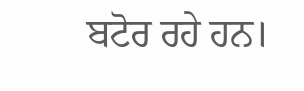ਬਟੋਰ ਰਹੇ ਹਨ।